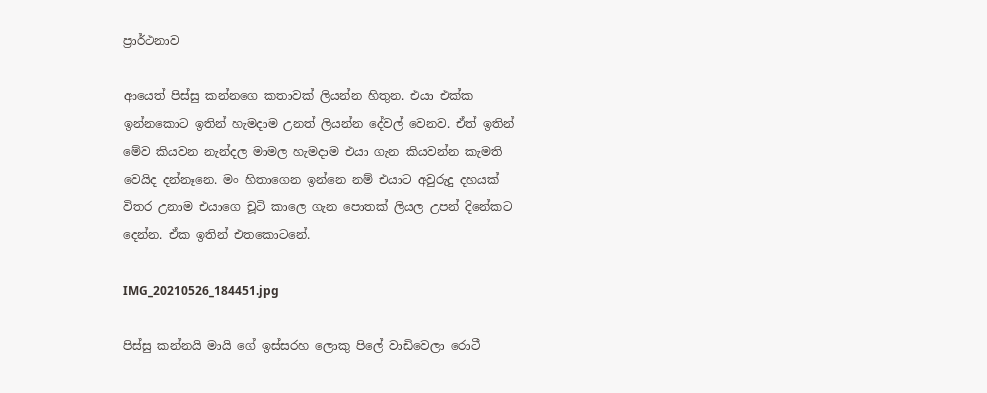ප්‍රාර්ථනාව

ආයෙත් පිස්සු කන්නගෙ කතාවක් ලියන්න හිතුන. එයා එක්ක ඉන්නකොට ඉතින් හැමදාම උනත් ලියන්න දේවල් වෙනව. ඒත් ඉතින් මේව කියවන නැන්දල මාමල හැමදාම එයා ගැන කියවන්න කැමති වෙයිද දන්නෑනෙ. මං හිතාගෙන ඉන්නෙ නම් එයාට අවුරුදු දහයක් විතර උනාම එයාගෙ චූටි කාලෙ ගැන පොතක් ලියල උපන් දිනේකට දෙන්න. ඒක ඉතින් එතකොටනේ.

IMG_20210526_184451.jpg

පිස්සු කන්නයි මායි ගේ ඉස්සරහ ලොකු පිලේ වාඩිවෙලා රොටී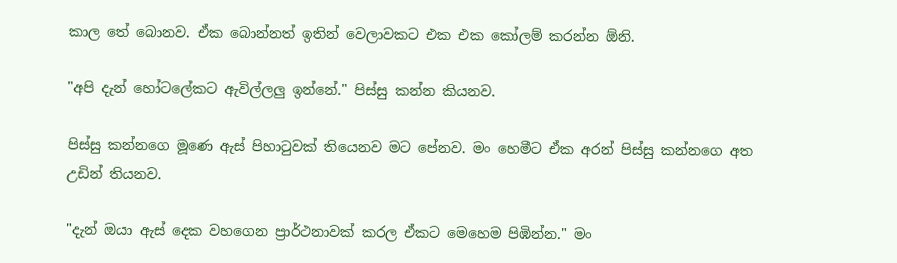කාල තේ බොනව. ඒක බොන්නත් ඉතින් වෙලාවකට එක එක කෝලම් කරන්න ඕනි.

"අපි දැන් හෝටලේකට ඇවිල්ලලු ඉන්නේ." පිස්සු කන්න කියනව.

පිස්සු කන්නගෙ මූණෙ ඇස් පිහාටුවක් තියෙනව මට පේනව. මං හෙමීට ඒක අරන් පිස්සු කන්නගෙ අත උඩින් තියනව.

"දැන් ඔයා ඇස් දෙක වහගෙන ප්‍රාර්ථනාවක් කරල ඒකට මෙහෙම පිඹින්න." මං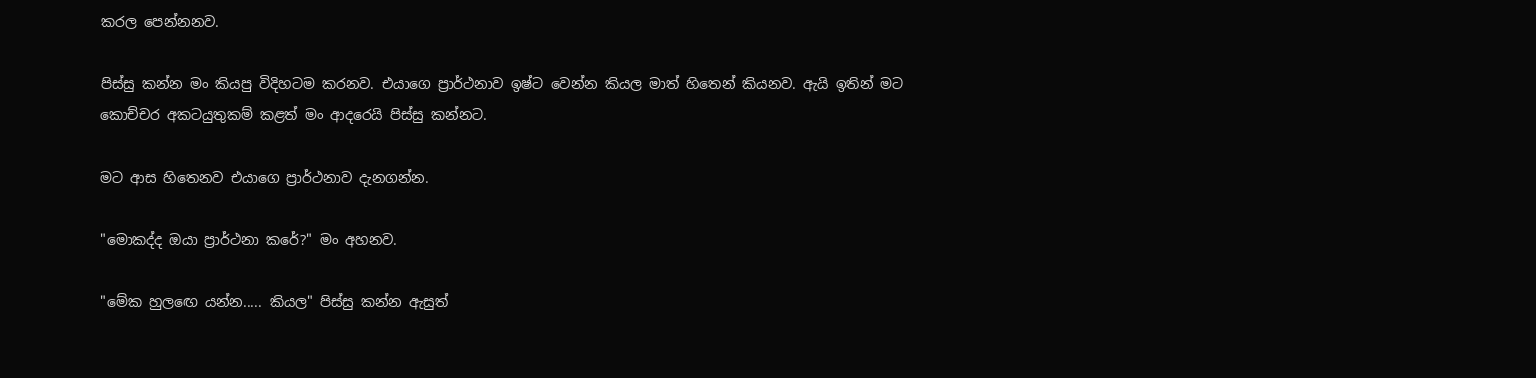කරල පෙන්නනව.

පිස්සු කන්න මං කියපු විදිහටම කරනව. එයාගෙ ප්‍රාර්ථනාව ඉෂ්ට වෙන්න කියල මාත් හිතෙන් කියනව. ඇයි ඉතින් මට කොච්චර අකටයුතුකම් කළත් මං ආදරෙයි පිස්සු කන්නට.

මට ආස හිතෙනව එයාගෙ ප්‍රාර්ථනාව දැනගන්න.

"මොකද්ද ඔයා ප්‍රාර්ථනා කරේ?" මං අහනව.

"මේක හුලඟෙ යන්න..... කියල" පිස්සු කන්න ඇසුත්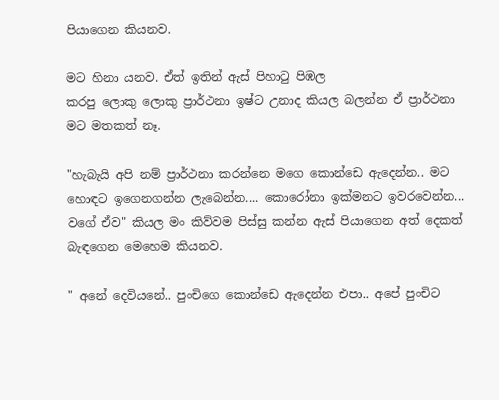පියාගෙන කියනව.

මට හිනා යනව. ඒත් ඉතින් ඇස් පිහාටු පිඹල
කරපු ලොකු ලොකු ප්‍රාර්ථනා ඉෂ්ට උනාද කියල බලන්න ඒ ප්‍රාර්ථනා මට මතකත් නෑ.

"හැබැයි අපි නම් ප්‍රාර්ථනා කරන්නෙ මගෙ කොන්ඩෙ ඇදෙන්න.. මට හොඳට ඉගෙනගන්න ලැබෙන්න.... කොරෝනා ඉක්මනට ඉවරවෙන්න... වගේ ඒව" කියල මං කිව්වම පිස්සු කන්න ඇස් පියාගෙන අත් දෙකත් බැඳගෙන මෙහෙම කියනව.

" අනේ දෙවියනේ.. පුංචිගෙ කොන්ඩෙ ඇදෙන්න එපා.. අපේ පුංචිට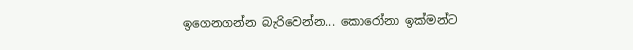ඉගෙනගන්න බැරිවෙන්න... කොරෝනා ඉක්මන්ට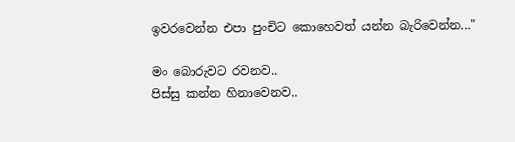ඉවරවෙන්න එපා පුංචිට කොහෙවත් යන්න බැරිවෙන්න..."

මං බොරුවට රවනව..
පිස්සු කන්න හිනාවෙනව..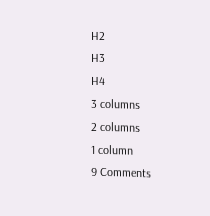H2
H3
H4
3 columns
2 columns
1 column
9 Comments